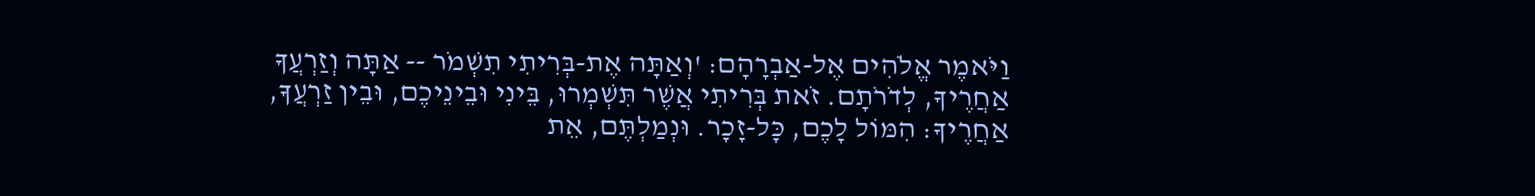וַיֹּאמֶר אֱלֹהִים אֶל-אַבְרָהָם: 'וְאַתָּה אֶת-בְּרִיתִי תִשְׁמֹר -- אַתָּה וְזַרְעֲךָ אַחֲרֶיךָ, לְדֹרֹתָם. זֹאת בְּרִיתִי אֲשֶׁר תִּשְׁמְרוּ, בֵּינִי וּבֵינֵיכֶם, וּבֵין זַרְעֲךָ, אַחֲרֶיךָ: הִמּוֹל לָכֶם, כָּל-זָכָר. וּנְמַלְתֶּם, אֵת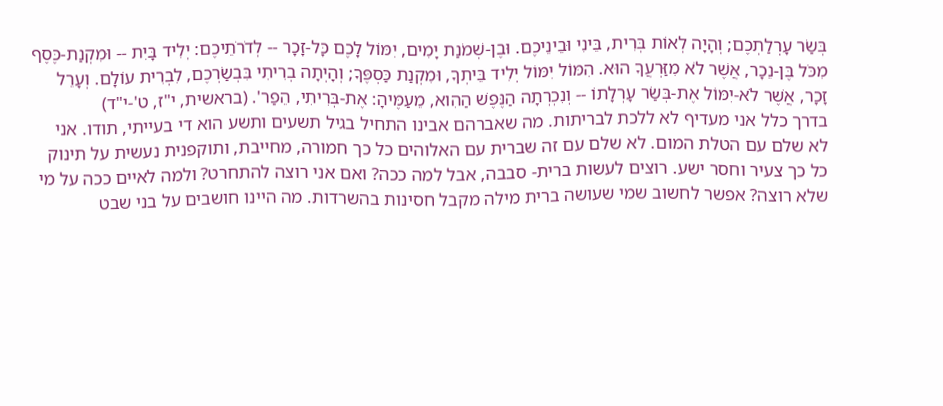בְּשַׂר עָרְלַתְכֶם; וְהָיָה לְאוֹת בְּרִית, בֵּינִי וּבֵינֵיכֶם. וּבֶן-שְׁמֹנַת יָמִים, יִמּוֹל לָכֶם כָּל-זָכָר -- לְדֹרֹתֵיכֶם: יְלִיד בָּיִת -- וּמִקְנַת-כֶּסֶף מִכֹּל בֶּן-נֵכָר, אֲשֶׁר לֹא מִזַּרְעֲךָ הוּא. הִמּוֹל יִמּוֹל יְלִיד בֵּיתְךָ, וּמִקְנַת כַּסְפֶּךָ; וְהָיְתָה בְרִיתִי בִּבְשַׂרְכֶם, לִבְרִית עוֹלָם. וְעָרֵל זָכָר, אֲשֶׁר לֹא-יִמּוֹל אֶת-בְּשַׂר עָרְלָתוֹ -- וְנִכְרְתָה הַנֶּפֶשׁ הַהִוא, מֵעַמֶּיהָ: אֶת-בְּרִיתִי, הֵפַר'. (בראשית, י"ז, ט'-י"ד)
בדרך כלל אני מעדיף לא ללכת לבריתות. מה שאברהם אבינו התחיל בגיל תשעים ותשע הוא די בעייתי, תודו. אני לא שלם עם הטלת המום. לא שלם עם זה שברית עם האלוהים כל כך חמורה, מחייבת, ותוקפנית נעשית על תינוק כל כך צעיר וחסר ישע. רוצים לעשות ברית- סבבה, אבל למה ככה? ואם אני רוצה להתחרט? ולמה לאיים ככה על מי שלא רוצה? אפשר לחשוב שמי שעושה ברית מילה מקבל חסינות בהשרדות. מה היינו חושבים על בני שבט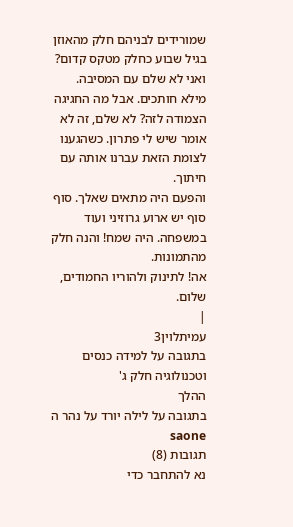שמורידים לבניהם חלק מהאוזן בגיל שבוע כחלק מטקס קדום? ואני לא שלם עם המסיבה. מילא חותכים. אבל מה החגיגה הצמודה לזה? לא שלם, זה לא אומר שיש לי פתרון. כשהגענו לצומת הזאת עברנו אותה עם חיתוך.
והפעם היה מתאים שאלך. סוף סוף יש ארוע גרוזיני ועוד במשפחה. היה שמח! והנה חלק מהתמונות.
אה! לתינוק ולהוריו החמודים, שלום.
|
עמיתלוין3
בתגובה על למידה כנסים וטכנולוגיה חלק ג'
ההלך
בתגובה על לילה יורד על נהר ה saone
תגובות (8)
נא להתחבר כדי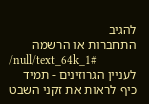להגיב
התחברות או הרשמה
/null/text_64k_1#
לעניין הגרוזינים - תמיד כיף לראות את זקני השבט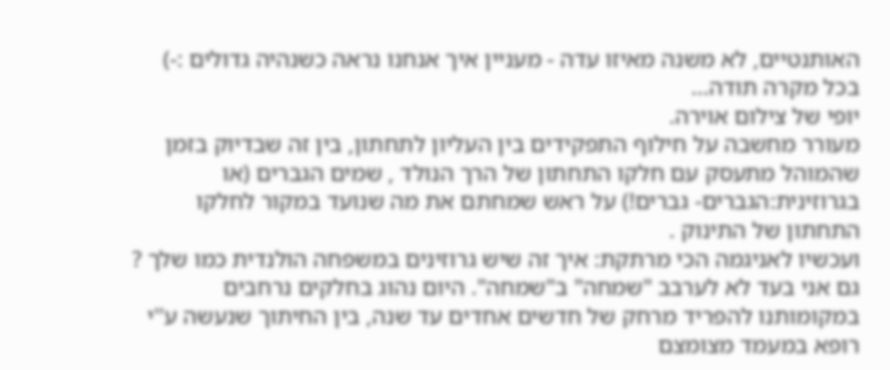האותנטיים, לא משנה מאיזו עדה - מעניין איך אנחנו נראה כשנהיה גדולים :-)
בכל מקרה תודה...
יופי של צילום אוירה.
מעורר מחשבה על חילוף התפקידים בין העליון לתחתון, בין זה שבדיוק בזמן שהמוהל מתעסק עם חלקו התחתון של הרך הנולד , שמים הגברים (או בגרוזינית:הגברים- גברים!) על ראש שמחתם את מה שנועד במקור לחלקו התחתון של התינוק .
ועכשיו לאניגמה הכי מרתקת: איך זה שיש גרוזינים במשפחה הולנדית כמו שלך ?
גם אני בעד לא לערבב "שמחה" ב"שמחה". היום נהוג בחלקים נרחבים במקומותנו להפריד מרחק של חדשים אחדים עד שנה, בין החיתוך שנעשה ע''י רופא במעמד מצומצם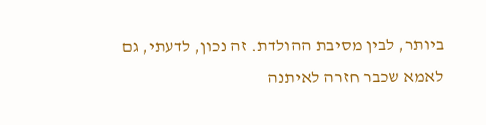ביותר, לבין מסיבת ההולדת. זה נכון, לדעתי, גם לאמא שכבר חזרה לאיתנה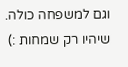וגם למשפחה כולה.
שיהיו רק שמחות :)